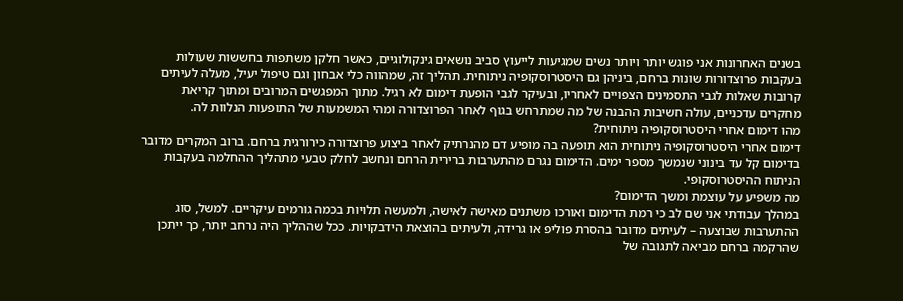בשנים האחרונות אני פוגש יותר ויותר נשים שמגיעות לייעוץ סביב נושאים גינקולוגיים, כאשר חלקן משתפות בחששות שעולות בעקבות פרוצדורות שונות ברחם, ביניהן גם היסטרוסקופיה ניתוחית. תהליך זה, שמהווה כלי אבחון וגם טיפול יעיל, מעלה לעיתים קרובות שאלות לגבי התסמינים הצפויים לאחריו, ובעיקר לגבי הופעת דימום לא רגיל. מתוך המפגשים המרובים ומתוך קריאת מחקרים עדכניים, עולה חשיבות ההבנה של מה שמתרחש בגוף לאחר הפרוצדורה ומהי המשמעות של התופעות הנלוות לה.
מהו דימום אחרי היסטרוסקופיה ניתוחית?
דימום אחרי היסטרוסקופיה ניתוחית הוא תופעה בה מופיע דם מהנרתיק לאחר ביצוע פרוצדורה כירורגית ברחם. ברוב המקרים מדובר בדימום קל עד בינוני שנמשך מספר ימים. הדימום נגרם מהתערבות ברירית הרחם ונחשב לחלק טבעי מתהליך ההחלמה בעקבות הניתוח ההיסטרוסקופי.
מה משפיע על עוצמת ומשך הדימום?
במהלך עבודתי אני שם לב כי רמת הדימום ואורכו משתנים מאישה לאישה, ולמעשה תלויות בכמה גורמים עיקריים. למשל, סוג ההתערבות שבוצעה – לעיתים מדובר בהסרת פוליפ או גרידה, ולעיתים בהוצאת הידבקויות. ככל שההליך היה נרחב יותר, כך ייתכן שהרקמה ברחם מביאה לתגובה של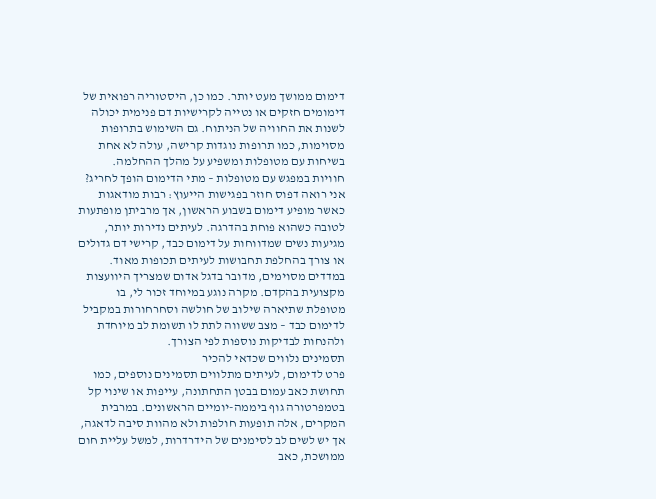דימום ממושך מעט יותר. כמו כן, היסטוריה רפואית של דימומים חזקים או נטייה לקרישיות דם פנימית יכולה לשנות את החוויה של הניתוח. גם השימוש בתרופות מסוימות, כמו תרופות נוגדות קרישה, עולה לא אחת בשיחות עם מטופלות ומשפיע על מהלך ההחלמה.
חוויות במפגש עם מטופלות – מתי הדימום הופך לחריג?
אני רואה דפוס חוזר בפגישות הייעוץ: רבות מודאגות כאשר מופיע דימום בשבוע הראשון, אך מרביתן מופתעות לטובה כשהוא פוחת בהדרגה. לעיתים נדירות יותר, מגיעות נשים שמדווחות על דימום כבד, קרישי דם גדולים או צורך בהחלפת תחבושות לעיתים תכופות מאוד. במדדים מסוימים, מדובר בדגל אדום שמצריך היוועצות מקצועית בהקדם. מקרה נוגע במיוחד זכור לי, בו מטופלת שתיארה שילוב של חולשה וסחרחורות במקביל לדימום כבד – מצב ששווה לתת לו תשומת לב מיוחדת ולהנחות לבדיקות נוספות לפי הצורך.
תסמינים נלווים שכדאי להכיר
פרט לדימום, לעיתים מתלווים תסמינים נוספים, כמו תחושת כאב עמום בבטן התחתונה, עייפות או שינוי קל בטמפרטורה גוף ביממה-יומיים הראשונים. במרבית המקרים, אלה תופעות חולפות ולא מהוות סיבה לדאגה, אך יש לשים לב לסימנים של הידרדרות, למשל עליית חום ממושכת, כאב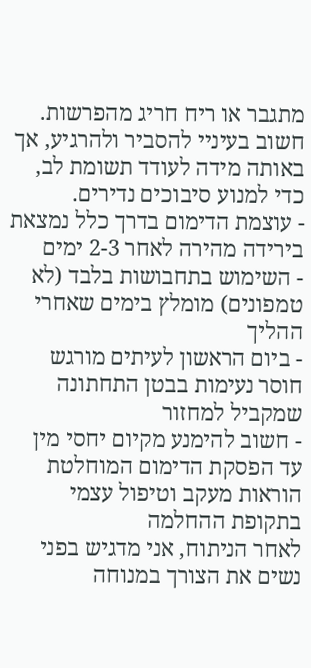מתגבר או ריח חריג מהפרשות. חשוב בעיניי להסביר ולהרגיע, אך באותה מידה לעודד תשומת לב, כדי למנוע סיבוכים נדירים.
- עוצמת הדימום בדרך כלל נמצאת בירידה מהירה לאחר 2-3 ימים
- השימוש בתחבושות בלבד (לא טמפונים) מומלץ בימים שאחרי ההליך
- ביום הראשון לעיתים מורגש חוסר נעימות בבטן התחתונה שמקביל למחזור
- חשוב להימנע מקיום יחסי מין עד הפסקת הדימום המוחלטת
הוראות מעקב וטיפול עצמי בתקופת ההחלמה
לאחר הניתוח, אני מדגיש בפני נשים את הצורך במנוחה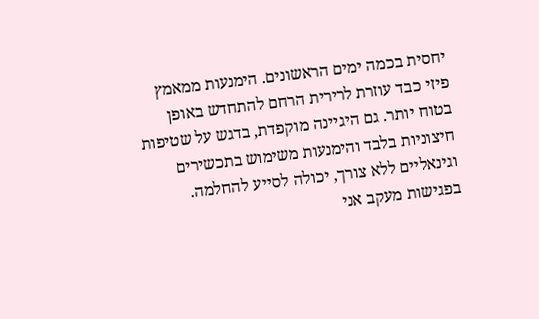יחסית בכמה ימים הראשונים. הימנעות ממאמץ פיזי כבד עוזרת לרירית הרחם להתחדש באופן בטוח יותר. גם היגיינה מוקפדת, בדגש על שטיפות חיצוניות בלבד והימנעות משימוש בתכשירים וגינאליים ללא צורך, יכולה לסייע להחלמה. בפגישות מעקב אני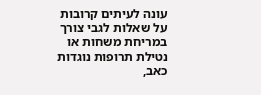עונה לעיתים קרובות על שאלות לגבי צורך במריחת משחות או נטילת תרופות נוגדות כאב,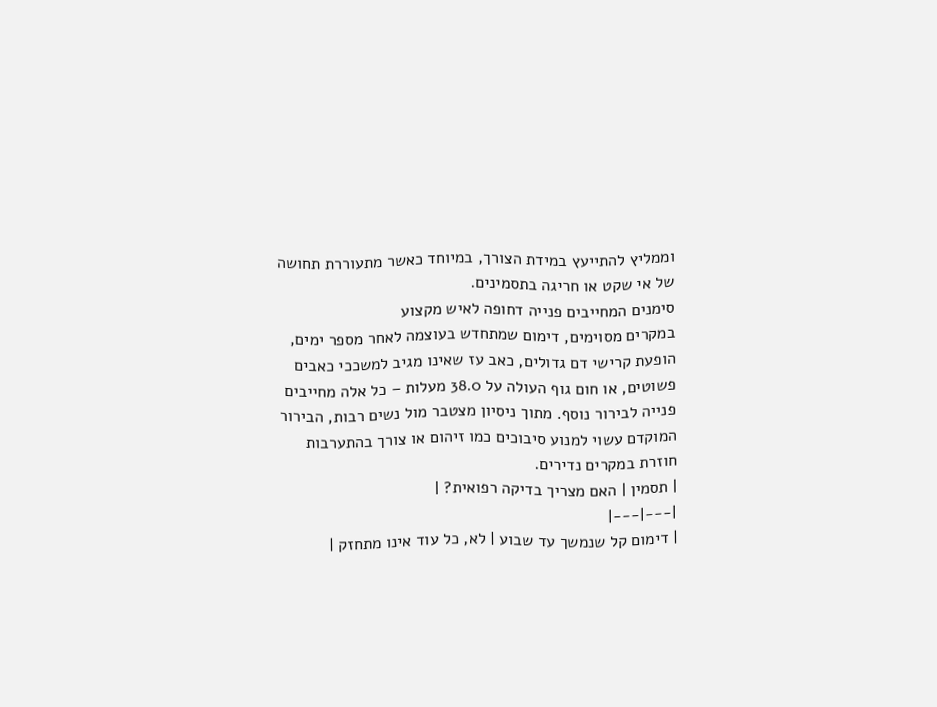וממליץ להתייעץ במידת הצורך, במיוחד כאשר מתעוררת תחושה של אי שקט או חריגה בתסמינים.
סימנים המחייבים פנייה דחופה לאיש מקצוע
במקרים מסוימים, דימום שמתחדש בעוצמה לאחר מספר ימים, הופעת קרישי דם גדולים, כאב עז שאינו מגיב למשככי כאבים פשוטים, או חום גוף העולה על 38.0 מעלות – כל אלה מחייבים פנייה לבירור נוסף. מתוך ניסיון מצטבר מול נשים רבות, הבירור המוקדם עשוי למנוע סיבוכים כמו זיהום או צורך בהתערבות חוזרת במקרים נדירים.
| תסמין | האם מצריך בדיקה רפואית? |
|---|---|
| דימום קל שנמשך עד שבוע | לא, כל עוד אינו מתחזק |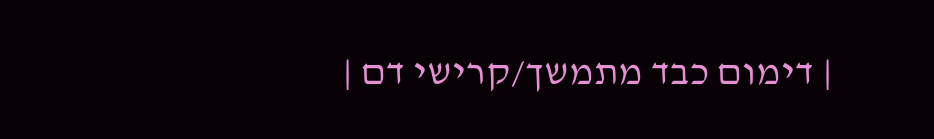| דימום כבד מתמשך/קרישי דם |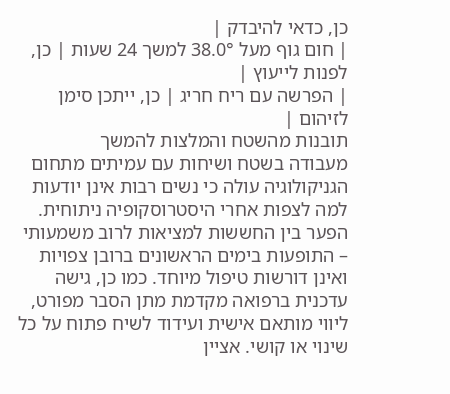כן, כדאי להיבדק |
| חום גוף מעל 38.0° למשך 24 שעות | כן, לפנות לייעוץ |
| הפרשה עם ריח חריג | כן, ייתכן סימן לזיהום |
תובנות מהשטח והמלצות להמשך
מעבודה בשטח ושיחות עם עמיתים מתחום הגניקולוגיה עולה כי נשים רבות אינן יודעות למה לצפות אחרי היסטרוסקופיה ניתוחית. הפער בין החששות למציאות לרוב משמעותי – התופעות בימים הראשונים ברובן צפויות ואינן דורשות טיפול מיוחד. כמו כן, גישה עדכנית ברפואה מקדמת מתן הסבר מפורט, ליווי מותאם אישית ועידוד לשיח פתוח על כל שינוי או קושי. אציין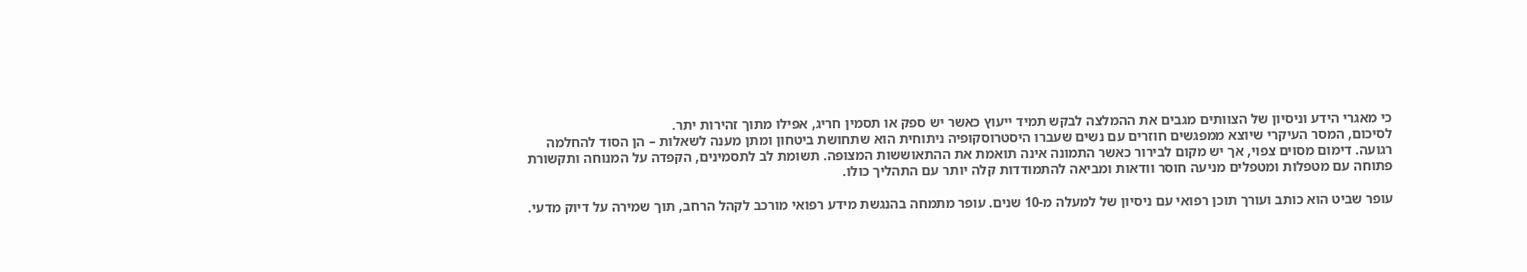כי מאגרי הידע וניסיון של הצוותים מגבים את ההמלצה לבקש תמיד ייעוץ כאשר יש ספק או תסמין חריג, אפילו מתוך זהירות יתר.
לסיכום, המסר העיקרי שיוצא ממפגשים חוזרים עם נשים שעברו היסטרוסקופיה ניתוחית הוא שתחושת ביטחון ומתן מענה לשאלות – הן הסוד להחלמה רגועה. דימום מסוים צפוי, אך יש מקום לבירור כאשר התמונה אינה תואמת את ההתאוששות המצופה. תשומת לב לתסמינים, הקפדה על המנוחה ותקשורת פתוחה עם מטפלות ומטפלים מניעה חוסר וודאות ומביאה להתמודדות קלה יותר עם התהליך כולו.

עופר שביט הוא כותב ועורך תוכן רפואי עם ניסיון של למעלה מ-10 שנים. עופר מתמחה בהנגשת מידע רפואי מורכב לקהל הרחב, תוך שמירה על דיוק מדעי.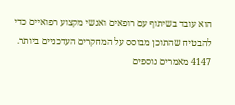הוא עובד בשיתוף עם רופאים ואנשי מקצוע רפואיים כדי להבטיח שהתוכן מבוסס על המחקרים העדכניים ביותר.
4147 מאמרים נוספים